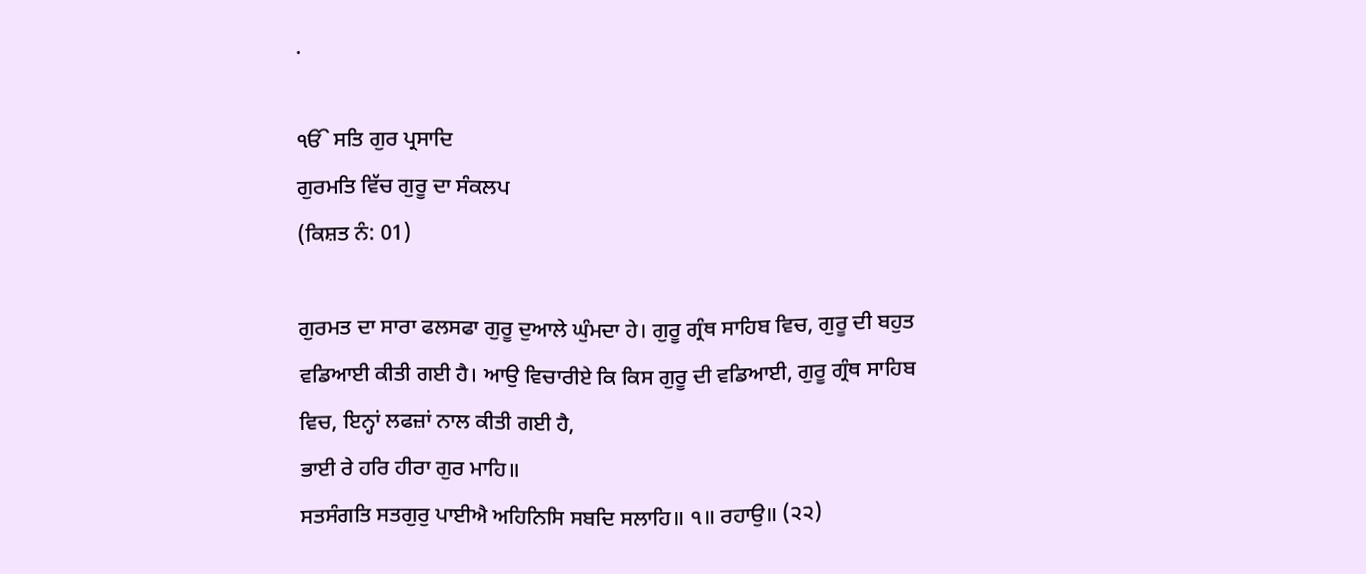.

ੴ ਸਤਿ ਗੁਰ ਪ੍ਰਸਾਦਿ
ਗੁਰਮਤਿ ਵਿੱਚ ਗੁਰੂ ਦਾ ਸੰਕਲਪ
(ਕਿਸ਼ਤ ਨੰ: 01)

ਗੁਰਮਤ ਦਾ ਸਾਰਾ ਫਲਸਫਾ ਗੁਰੂ ਦੁਆਲੇ ਘੁੰਮਦਾ ਹੇ। ਗੁਰੂ ਗ੍ਰੰਥ ਸਾਹਿਬ ਵਿਚ, ਗੁਰੂ ਦੀ ਬਹੁਤ ਵਡਿਆਈ ਕੀਤੀ ਗਈ ਹੈ। ਆਉ ਵਿਚਾਰੀਏ ਕਿ ਕਿਸ ਗੁਰੂ ਦੀ ਵਡਿਆਈ, ਗੁਰੂ ਗ੍ਰੰਥ ਸਾਹਿਬ ਵਿਚ, ਇਨ੍ਹਾਂ ਲਫਜ਼ਾਂ ਨਾਲ ਕੀਤੀ ਗਈ ਹੈ,
ਭਾਈ ਰੇ ਹਰਿ ਹੀਰਾ ਗੁਰ ਮਾਹਿ॥
ਸਤਸੰਗਤਿ ਸਤਗੁਰੁ ਪਾਈਐ ਅਹਿਨਿਸਿ ਸਬਦਿ ਸਲਾਹਿ॥ ੧॥ ਰਹਾਉ॥ (੨੨)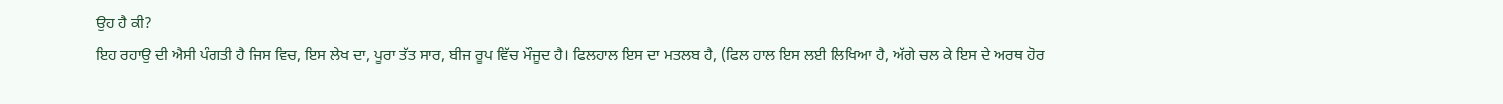ਉਹ ਹੈ ਕੀ?
ਇਹ ਰਹਾਉ ਦੀ ਐਸੀ ਪੰਗਤੀ ਹੈ ਜਿਸ ਵਿਚ, ਇਸ ਲੇਖ ਦਾ, ਪੂਰਾ ਤੱਤ ਸਾਰ, ਬੀਜ ਰੂਪ ਵਿੱਚ ਮੌਜੂਦ ਹੈ। ਫਿਲਹਾਲ ਇਸ ਦਾ ਮਤਲਬ ਹੈ, (ਫਿਲ ਹਾਲ ਇਸ ਲਈ ਲਿਖਿਆ ਹੈ, ਅੱਗੇ ਚਲ ਕੇ ਇਸ ਦੇ ਅਰਥ ਹੋਰ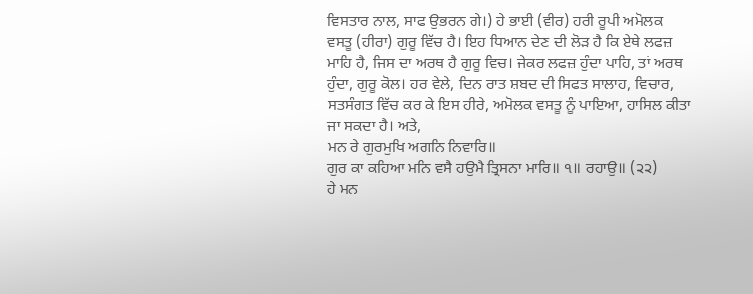ਵਿਸਤਾਰ ਨਾਲ, ਸਾਫ ਉਭਰਨ ਗੇ।) ਹੇ ਭਾਈ (ਵੀਰ) ਹਰੀ ਰੂਪੀ ਅਮੋਲਕ ਵਸਤੂ (ਹੀਰਾ) ਗੁਰੂ ਵਿੱਚ ਹੈ। ਇਹ ਧਿਆਨ ਦੇਣ ਦੀ ਲੋੜ ਹੈ ਕਿ ਏਥੇ ਲਫਜ਼ ਮਾਹਿ ਹੈ, ਜਿਸ ਦਾ ਅਰਥ ਹੈ ਗੁਰੂ ਵਿਚ। ਜੇਕਰ ਲਫਜ਼ ਹੁੰਦਾ ਪਾਹਿ, ਤਾਂ ਅਰਥ ਹੁੰਦਾ, ਗੁਰੂ ਕੋਲ। ਹਰ ਵੇਲੇ, ਦਿਨ ਰਾਤ ਸ਼ਬਦ ਦੀ ਸਿਫਤ ਸਾਲਾਹ, ਵਿਚਾਰ, ਸਤਸੰਗਤ ਵਿੱਚ ਕਰ ਕੇ ਇਸ ਹੀਰੇ, ਅਮੋਲਕ ਵਸਤੂ ਨੂੰ ਪਾਇਆ, ਹਾਸਿਲ ਕੀਤਾ ਜਾ ਸਕਦਾ ਹੈ। ਅਤੇ,
ਮਨ ਰੇ ਗੁਰਮੁਖਿ ਅਗਨਿ ਨਿਵਾਰਿ॥
ਗੁਰ ਕਾ ਕਹਿਆ ਮਨਿ ਵਸੈ ਹਉਮੈ ਤ੍ਰਿਸਨਾ ਮਾਰਿ॥ ੧॥ ਰਹਾਉ॥ (੨੨)
ਹੇ ਮਨ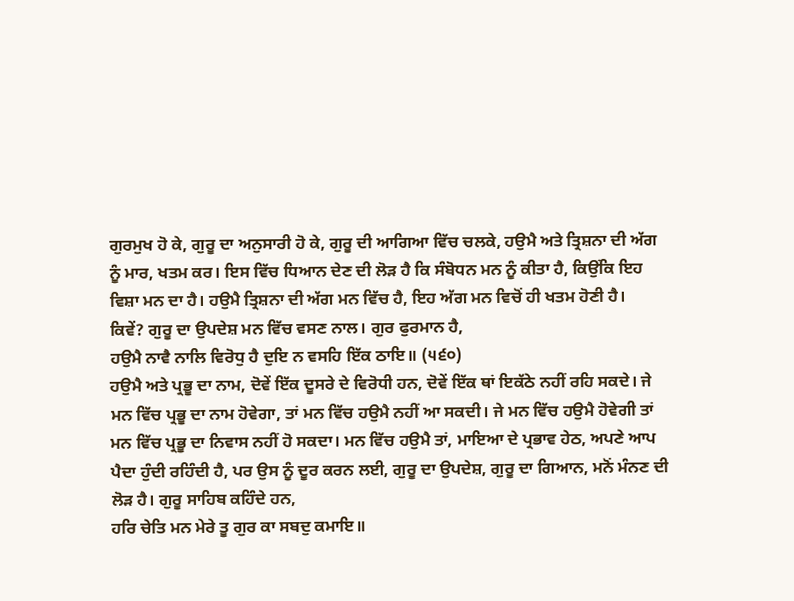ਗੁਰਮੁਖ ਹੋ ਕੇ, ਗੁਰੂ ਦਾ ਅਨੁਸਾਰੀ ਹੋ ਕੇ, ਗੁਰੂ ਦੀ ਆਗਿਆ ਵਿੱਚ ਚਲਕੇ, ਹਉਮੈ ਅਤੇ ਤ੍ਰਿਸ਼ਨਾ ਦੀ ਅੱਗ ਨੂੰ ਮਾਰ, ਖਤਮ ਕਰ। ਇਸ ਵਿੱਚ ਧਿਆਨ ਦੇਣ ਦੀ ਲੋੜ ਹੈ ਕਿ ਸੰਬੋਧਨ ਮਨ ਨੂੰ ਕੀਤਾ ਹੈ, ਕਿਉਂਕਿ ਇਹ ਵਿਸ਼ਾ ਮਨ ਦਾ ਹੈ। ਹਉਮੈ ਤ੍ਰਿਸ਼ਨਾ ਦੀ ਅੱਗ ਮਨ ਵਿੱਚ ਹੈ, ਇਹ ਅੱਗ ਮਨ ਵਿਚੋਂ ਹੀ ਖਤਮ ਹੋਣੀ ਹੈ।
ਕਿਵੇਂ? ਗੁਰੂ ਦਾ ਉਪਦੇਸ਼ ਮਨ ਵਿੱਚ ਵਸਣ ਨਾਲ। ਗੁਰ ਫੁਰਮਾਨ ਹੈ,
ਹਉਮੈ ਨਾਵੈ ਨਾਲਿ ਵਿਰੋਧੁ ਹੈ ਦੁਇ ਨ ਵਸਹਿ ਇੱਕ ਠਾਇ॥ (੫੬੦)
ਹਉਮੈ ਅਤੇ ਪ੍ਰਭੂ ਦਾ ਨਾਮ, ਦੋਵੇਂ ਇੱਕ ਦੂਸਰੇ ਦੇ ਵਿਰੋਧੀ ਹਨ, ਦੋਵੇਂ ਇੱਕ ਥਾਂ ਇਕੱਠੇ ਨਹੀਂ ਰਹਿ ਸਕਦੇ। ਜੇ ਮਨ ਵਿੱਚ ਪ੍ਰਭੂ ਦਾ ਨਾਮ ਹੋਵੇਗਾ, ਤਾਂ ਮਨ ਵਿੱਚ ਹਉਮੈ ਨਹੀਂ ਆ ਸਕਦੀ। ਜੇ ਮਨ ਵਿੱਚ ਹਉਮੈ ਹੋਵੇਗੀ ਤਾਂ ਮਨ ਵਿੱਚ ਪ੍ਰਭੂ ਦਾ ਨਿਵਾਸ ਨਹੀਂ ਹੋ ਸਕਦਾ। ਮਨ ਵਿੱਚ ਹਉਮੈ ਤਾਂ, ਮਾਇਆ ਦੇ ਪ੍ਰਭਾਵ ਹੇਠ, ਅਪਣੇ ਆਪ ਪੈਦਾ ਹੁੰਦੀ ਰਹਿੰਦੀ ਹੈ, ਪਰ ਉਸ ਨੂੰ ਦੂਰ ਕਰਨ ਲਈ, ਗੁਰੂ ਦਾ ਉਪਦੇਸ਼, ਗੁਰੂ ਦਾ ਗਿਆਨ, ਮਨੋਂ ਮੰਨਣ ਦੀ ਲੋੜ ਹੈ। ਗੁਰੂ ਸਾਹਿਬ ਕਹਿੰਦੇ ਹਨ,
ਹਰਿ ਚੇਤਿ ਮਨ ਮੇਰੇ ਤੂ ਗੁਰ ਕਾ ਸਬਦੁ ਕਮਾਇ॥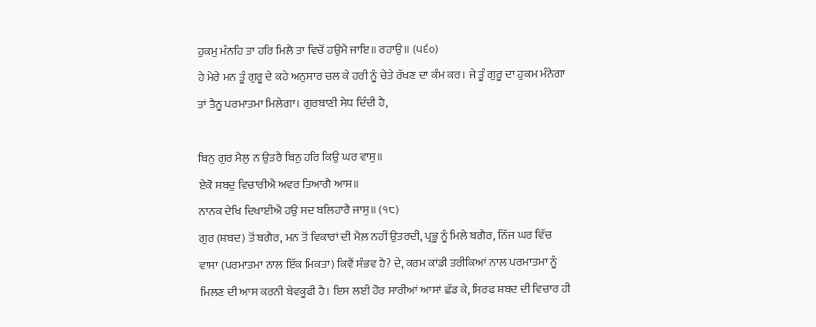ਹੁਕਮੁ ਮੰਨਹਿ ਤਾ ਹਰਿ ਮਿਲੈ ਤਾ ਵਿਚੋਂ ਹਉਮੈ ਜਾਇ॥ ਰਹਾਉ॥ (੫੬੦)
ਹੇ ਮੇਰੇ ਮਨ ਤੂੰ ਗੁਰੂ ਦੇ ਕਹੇ ਅਨੁਸਾਰ ਚਲ ਕੇ ਹਰੀ ਨੂੰ ਚੇਤੇ ਰੱਖਣ ਦਾ ਕੰਮ ਕਰ। ਜੇ ਤੂੰ ਗੁਰੂ ਦਾ ਹੁਕਮ ਮੰਨੇਗਾ ਤਾਂ ਤੈਨੂ ਪਰਮਾਤਮਾ ਮਿਲੇਗਾ। ਗੁਰਬਾਣੀ ਸੇਧ ਦਿੰਦੀ ਹੈ,

ਬਿਨੁ ਗੁਰ ਮੈਲੁ ਨ ਉਤਰੈ ਬਿਨੁ ਹਰਿ ਕਿਉ ਘਰ ਵਾਸੁ॥
ਏਕੋ ਸਬਦੁ ਵਿਚਾਰੀਐ ਅਵਰ ਤਿਆਗੈ ਆਸ॥
ਨਾਨਕ ਦੇਖਿ ਦਿਖਾਈਐ ਹਉ ਸਦ ਬਲਿਹਾਰੈ ਜਾਸੁ॥ (੧੮)
ਗੁਰ (ਸ਼ਬਦ) ਤੋਂ ਬਗੈਰ, ਮਨ ਤੋਂ ਵਿਕਾਰਾਂ ਦੀ ਮੈਲ਼ ਨਹੀਂ ਉਤਰਦੀ, ਪ੍ਰਭੂ ਨੂੰ ਮਿਲੇ ਬਗੈਰ, ਨਿੱਜ ਘਰ ਵਿੱਚ ਵਾਸਾ (ਪਰਮਾਤਮਾ ਨਾਲ ਇੱਕ ਮਿਕਤਾ) ਕਿਵੈਂ ਸੰਭਵ ਹੈ? ਦੇ, ਕਰਮ ਕਾਂਡੀ ਤਰੀਕਿਆਂ ਨਾਲ ਪਰਮਾਤਮਾ ਨੂੰ ਮਿਲਣ ਦੀ ਆਸ ਕਰਨੀ ਬੇਵਕੂਫੀ ਹੈ। ਇਸ ਲਈ ਹੋਰ ਸਾਰੀਆਂ ਆਸਾਂ ਛੱਡ ਕੇ, ਸਿਰਫ ਸ਼ਬਦ ਦੀ ਵਿਚਾਰ ਹੀ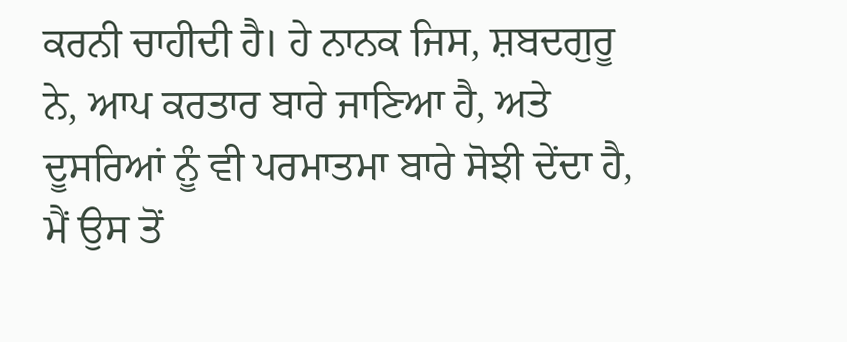ਕਰਨੀ ਚਾਹੀਦੀ ਹੈ। ਹੇ ਨਾਨਕ ਜਿਸ, ਸ਼ਬਦਗੁਰੂ ਨੇ, ਆਪ ਕਰਤਾਰ ਬਾਰੇ ਜਾਣਿਆ ਹੈ, ਅਤੇ ਦੂਸਰਿਆਂ ਨੂੰ ਵੀ ਪਰਮਾਤਮਾ ਬਾਰੇ ਸੋਝੀ ਦੇਂਦਾ ਹੈ, ਮੈਂ ਉਸ ਤੋਂ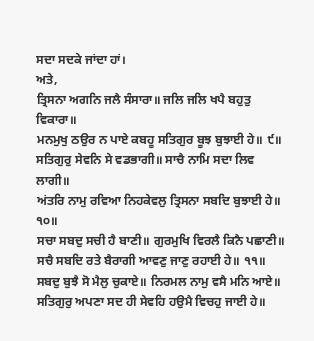ਸਦਾ ਸਦਕੇ ਜਾਂਦਾ ਹਾਂ।
ਅਤੇ,
ਤ੍ਰਿਸਨਾ ਅਗਨਿ ਜਲੈ ਸੰਸਾਰਾ॥ ਜਲਿ ਜਲਿ ਖਪੈ ਬਹੁਤੁ ਵਿਕਾਰਾ॥
ਮਨਮੁਖੁ ਠਉਰ ਨ ਪਾਏ ਕਬਹੂ ਸਤਿਗੁਰ ਬੂਝ ਬੁਝਾਈ ਹੇ॥ ੯॥
ਸਤਿਗੁਰੁ ਸੇਵਨਿ ਸੇ ਵਡਭਾਗੀ॥ ਸਾਚੈ ਨਾਮਿ ਸਦਾ ਲਿਵ ਲਾਗੀ॥
ਅਂਤਰਿ ਨਾਮੁ ਰਵਿਆ ਨਿਹਕੇਵਲੁ ਤ੍ਰਿਸਨਾ ਸਬਦਿ ਬੁਝਾਈ ਹੇ॥ ੧੦॥
ਸਚਾ ਸਬਦੁ ਸਚੀ ਹੈ ਬਾਣੀ॥ ਗੁਰਮੁਖਿ ਵਿਰਲੈ ਕਿਨੈ ਪਛਾਣੀ॥
ਸਚੈ ਸਬਦਿ ਰਤੇ ਬੈਰਾਗੀ ਆਵਣੁ ਜਾਣੁ ਰਹਾਈ ਹੇ॥ ੧੧॥
ਸਬਦੁ ਬੁਝੈ ਸੋ ਮੈਲੁ ਚੁਕਾਏ॥ ਨਿਰਮਲ ਨਾਮੁ ਵਸੈ ਮਨਿ ਆਏ॥
ਸਤਿਗੁਰੁ ਅਪਣਾ ਸਦ ਹੀ ਸੇਵਹਿ ਹਉਮੈ ਵਿਚਹੁ ਜਾਈ ਹੇ॥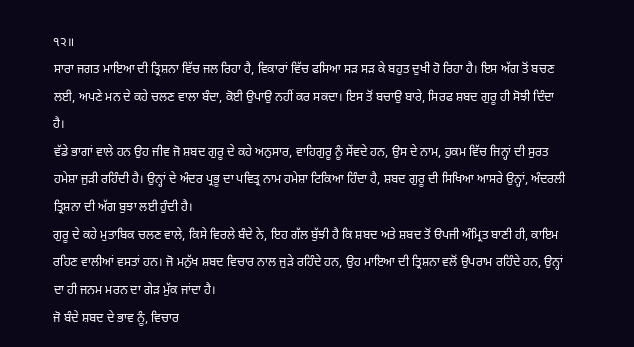੧੨॥
ਸਾਰਾ ਜਗਤ ਮਾਇਆ ਦੀ ਤ੍ਰਿਸ਼ਨਾ ਵਿੱਚ ਜਲ ਰਿਹਾ ਹੈ, ਵਿਕਾਰਾਂ ਵਿੱਚ ਫਸਿਆ ਸੜ ਸੜ ਕੇ ਬਹੁਤ ਦੁਖੀ ਹੋ ਰਿਹਾ ਹੈ। ਇਸ ਅੱਗ ਤੋਂ ਬਚਣ ਲਈ, ਅਪਣੇ ਮਨ ਦੇ ਕਹੇ ਚਲਣ ਵਾਲਾ ਬੰਦਾ, ਕੋਈ ਉਪਾਉ ਨਹੀਂ ਕਰ ਸਕਦਾ। ਇਸ ਤੋਂ ਬਚਾਉ ਬਾਰੇ, ਸਿਰਫ ਸ਼ਬਦ ਗੁਰੂ ਹੀ ਸੋਝੀ ਦਿੰਦਾ ਹੈ।
ਵੱਡੇ ਭਾਗਾਂ ਵਾਲੇ ਹਨ ਉਹ ਜੀਵ ਜੋ ਸ਼ਬਦ ਗੁਰੂ ਦੇ ਕਹੇ ਅਨੁਸਾਰ, ਵਾਹਿਗੁਰੂ ਨੂੰ ਸੇਂਵਦੇ ਹਨ, ਉਸ ਦੇ ਨਾਮ, ਹੁਕਮ ਵਿੱਚ ਜਿਨ੍ਹਾਂ ਦੀ ਸੁਰਤ ਹਮੇਸ਼ਾ ਜੁੜੀ ਰਹਿੰਦੀ ਹੈ। ਉਨ੍ਹਾਂ ਦੇ ਅੰਦਰ ਪ੍ਰਭੂ ਦਾ ਪਵਿਤ੍ਰ ਨਾਮ ਹਮੇਸ਼ਾ ਟਿਕਿਆ ਹਿੰਦਾ ਹੈ, ਸ਼ਬਦ ਗੁਰੂ ਦੀ ਸਿਖਿਆ ਆਸਰੇ ਉਨ੍ਹਾਂ, ਅੰਦਰਲੀ ਤ੍ਰਿਸ਼ਨਾ ਦੀ ਅੱਗ ਬੁਝਾ ਲਈ ਹੁੰਦੀ ਹੈ।
ਗੁਰੂ ਦੇ ਕਹੇ ਮੁਤਾਬਿਕ ਚਲਣ ਵਾਲੇ, ਕਿਸੇ ਵਿਰਲੇ ਬੰਦੇ ਨੇ, ਇਹ ਗੱਲ ਬੁੱਝੀ ਹੈ ਕਿ ਸ਼ਬਦ ਅਤੇ ਸ਼ਬਦ ਤੋਂ ੳਪਜੀ ਅੰਮ੍ਰਿਤ ਬਾਣੀ ਹੀ, ਕਾਇਮ ਰਹਿਣ ਵਾਲੀਆਂ ਵਸਤਾਂ ਹਨ। ਜੋ ਮਨੁੱਖ ਸ਼ਬਦ ਵਿਚਾਰ ਨਾਲ ਜੁੜੇ ਰਹਿੰਦੇ ਹਨ, ਉਹ ਮਾਇਆ ਦੀ ਤ੍ਰਿਸ਼ਨਾ ਵਲੋਂ ਉਪਰਾਮ ਰਹਿੰਦੇ ਹਨ, ਉਨ੍ਹਾਂ ਦਾ ਹੀ ਜਨਮ ਮਰਨ ਦਾ ਗੇੜ ਮੁੱਕ ਜਾਂਦਾ ਹੈ।
ਜੋ ਬੰਦੇ ਸ਼ਬਦ ਦੇ ਭਾਵ ਨੂੰ, ਵਿਚਾਰ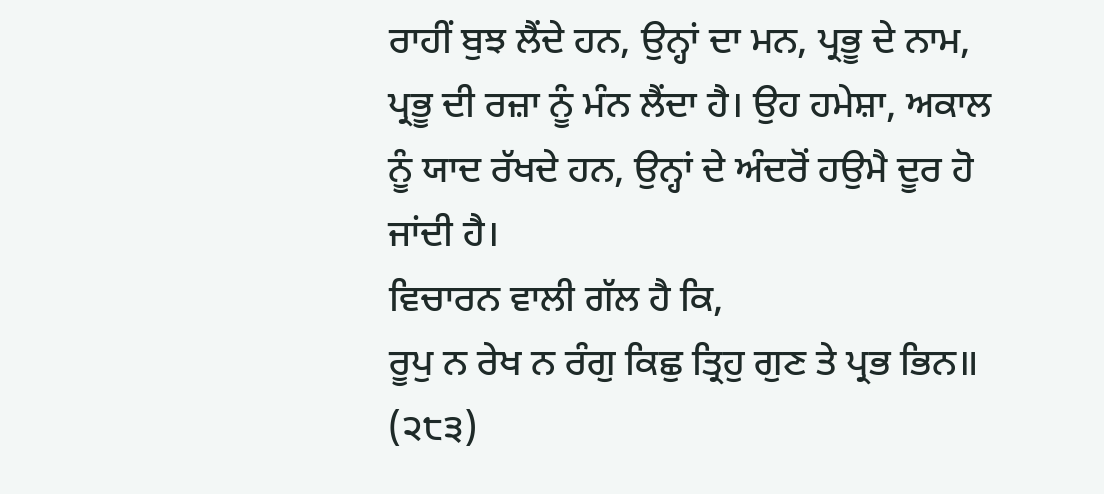ਰਾਹੀਂ ਬੁਝ ਲੈਂਦੇ ਹਨ, ਉਨ੍ਹਾਂ ਦਾ ਮਨ, ਪ੍ਰਭੂ ਦੇ ਨਾਮ, ਪ੍ਰਭੂ ਦੀ ਰਜ਼ਾ ਨੂੰ ਮੰਨ ਲੈਂਦਾ ਹੈ। ਉਹ ਹਮੇਸ਼ਾ, ਅਕਾਲ ਨੂੰ ਯਾਦ ਰੱਖਦੇ ਹਨ, ਉਨ੍ਹਾਂ ਦੇ ਅੰਦਰੋਂ ਹਉਮੈ ਦੂਰ ਹੋ ਜਾਂਦੀ ਹੈ।
ਵਿਚਾਰਨ ਵਾਲੀ ਗੱਲ ਹੈ ਕਿ,
ਰੂਪੁ ਨ ਰੇਖ ਨ ਰੰਗੁ ਕਿਛੁ ਤ੍ਰਿਹੁ ਗੁਣ ਤੇ ਪ੍ਰਭ ਭਿਨ॥ (੨੮੩)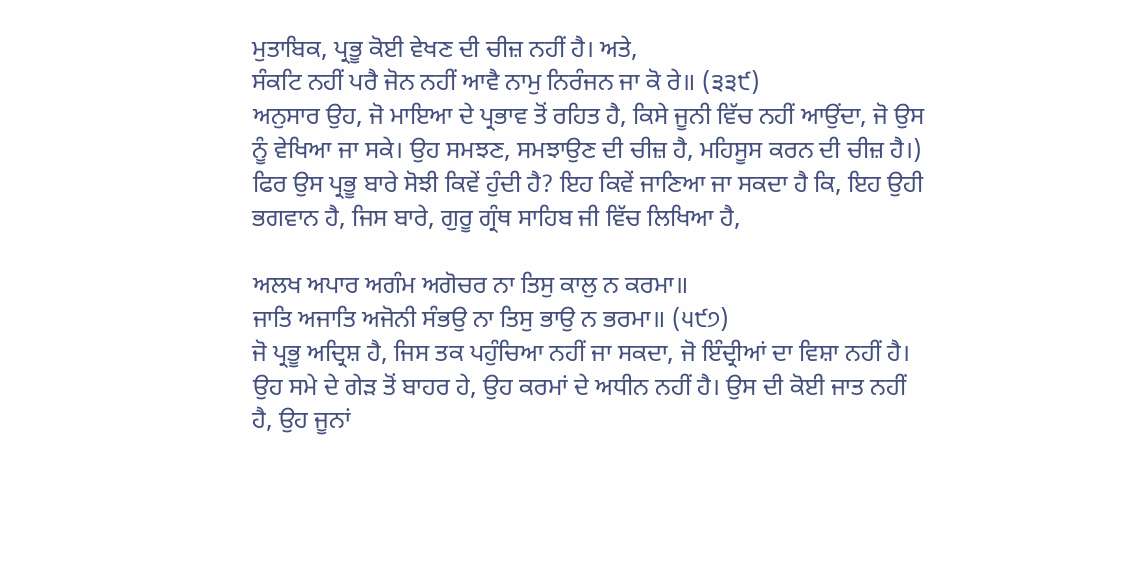ਮੁਤਾਬਿਕ, ਪ੍ਰਭੂ ਕੋਈ ਵੇਖਣ ਦੀ ਚੀਜ਼ ਨਹੀਂ ਹੈ। ਅਤੇ,
ਸੰਕਟਿ ਨਹੀਂ ਪਰੈ ਜੋਨ ਨਹੀਂ ਆਵੈ ਨਾਮੁ ਨਿਰੰਜਨ ਜਾ ਕੋ ਰੇ॥ (੩੩੯)
ਅਨੁਸਾਰ ਉਹ, ਜੋ ਮਾਇਆ ਦੇ ਪ੍ਰਭਾਵ ਤੋਂ ਰਹਿਤ ਹੈ, ਕਿਸੇ ਜੂਨੀ ਵਿੱਚ ਨਹੀਂ ਆਉਂਦਾ, ਜੋ ਉਸ ਨੂੰ ਵੇਖਿਆ ਜਾ ਸਕੇ। ਉਹ ਸਮਝਣ, ਸਮਝਾਉਣ ਦੀ ਚੀਜ਼ ਹੈ, ਮਹਿਸੂਸ ਕਰਨ ਦੀ ਚੀਜ਼ ਹੈ।)
ਫਿਰ ਉਸ ਪ੍ਰਭੂ ਬਾਰੇ ਸੋਝੀ ਕਿਵੇਂ ਹੁੰਦੀ ਹੈ? ਇਹ ਕਿਵੇਂ ਜਾਣਿਆ ਜਾ ਸਕਦਾ ਹੈ ਕਿ, ਇਹ ਉਹੀ ਭਗਵਾਨ ਹੈ, ਜਿਸ ਬਾਰੇ, ਗੁਰੂ ਗ੍ਰੰਥ ਸਾਹਿਬ ਜੀ ਵਿੱਚ ਲਿਖਿਆ ਹੈ,

ਅਲਖ ਅਪਾਰ ਅਗੰਮ ਅਗੋਚਰ ਨਾ ਤਿਸੁ ਕਾਲੁ ਨ ਕਰਮਾ॥
ਜਾਤਿ ਅਜਾਤਿ ਅਜੋਨੀ ਸੰਭਉ ਨਾ ਤਿਸੁ ਭਾਉ ਨ ਭਰਮਾ॥ (੫੯੭)
ਜੋ ਪ੍ਰਭੂ ਅਦ੍ਰਿਸ਼ ਹੈ, ਜਿਸ ਤਕ ਪਹੁੰਚਿਆ ਨਹੀਂ ਜਾ ਸਕਦਾ, ਜੋ ਇੰਦ੍ਰੀਆਂ ਦਾ ਵਿਸ਼ਾ ਨਹੀਂ ਹੈ। ਉਹ ਸਮੇ ਦੇ ਗੇੜ ਤੋਂ ਬਾਹਰ ਹੇ, ਉਹ ਕਰਮਾਂ ਦੇ ਅਧੀਨ ਨਹੀਂ ਹੈ। ਉਸ ਦੀ ਕੋਈ ਜਾਤ ਨਹੀਂ ਹੈ, ਉਹ ਜੂਨਾਂ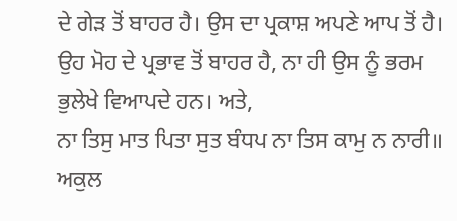ਦੇ ਗੇੜ ਤੋਂ ਬਾਹਰ ਹੈ। ਉਸ ਦਾ ਪ੍ਰਕਾਸ਼ ਅਪਣੇ ਆਪ ਤੋਂ ਹੈ। ਉਹ ਮੋਹ ਦੇ ਪ੍ਰਭਾਵ ਤੋਂ ਬਾਹਰ ਹੈ, ਨਾ ਹੀ ਉਸ ਨੂੰ ਭਰਮ ਭੁਲੇਖੇ ਵਿਆਪਦੇ ਹਨ। ਅਤੇ,
ਨਾ ਤਿਸੁ ਮਾਤ ਪਿਤਾ ਸੁਤ ਬੰਧਪ ਨਾ ਤਿਸ ਕਾਮੁ ਨ ਨਾਰੀ॥
ਅਕੁਲ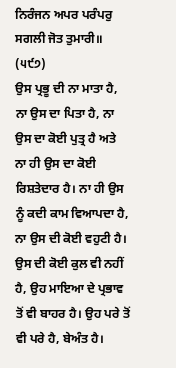ਨਿਰੰਜਨ ਅਪਰ ਪਰੰਪਰੁ ਸਗਲੀ ਜੋਤ ਤੁਮਾਰੀ॥ (੫੯੭)
ਉਸ ਪ੍ਰਭੂ ਦੀ ਨਾ ਮਾਤਾ ਹੈ, ਨਾ ਉਸ ਦਾ ਪਿਤਾ ਹੈ, ਨਾ ਉਸ ਦਾ ਕੋਈ ਪੁਤ੍ਰ ਹੈ ਅਤੇ ਨਾ ਹੀ ਉਸ ਦਾ ਕੋਈ ਰਿਸ਼ਤੇਦਾਰ ਹੈ। ਨਾ ਹੀ ਉਸ ਨੂੰ ਕਦੀ ਕਾਮ ਵਿਆਪਦਾ ਹੈ, ਨਾ ਉਸ ਦੀ ਕੋਈ ਵਹੁਟੀ ਹੈ। ਉਸ ਦੀ ਕੋਈ ਕੁਲ ਵੀ ਨਹੀਂ ਹੈ, ਉਹ ਮਾਇਆ ਦੇ ਪ੍ਰਭਾਵ ਤੋਂ ਵੀ ਬਾਹਰ ਹੈ। ਉਹ ਪਰੇ ਤੋਂ ਵੀ ਪਰੇ ਹੈ, ਬੇਅੰਤ ਹੈ।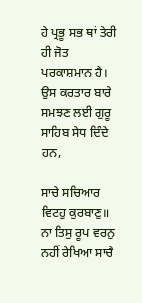ਹੇ ਪ੍ਰਭੂ ਸਭ ਥਾਂ ਤੇਰੀ ਹੀ ਜੋਤ ਪਰਕਾਸ਼ਮਾਨ ਹੈ।
ਉਸ ਕਰਤਾਰ ਬਾਰੇ ਸਮਝਣ ਲਈ ਗੁਰੂ ਸਾਹਿਬ ਸੇਧ ਦਿੰਦੇ ਹਨ,

ਸਾਚੇ ਸਚਿਆਰ ਵਿਟਹੁ ਕੁਰਬਾਣੁ॥
ਨਾ ਤਿਸੁ ਰੂਪ ਵਰਨੁ ਨਹੀਂ ਰੇਖਿਆ ਸਾਚੈ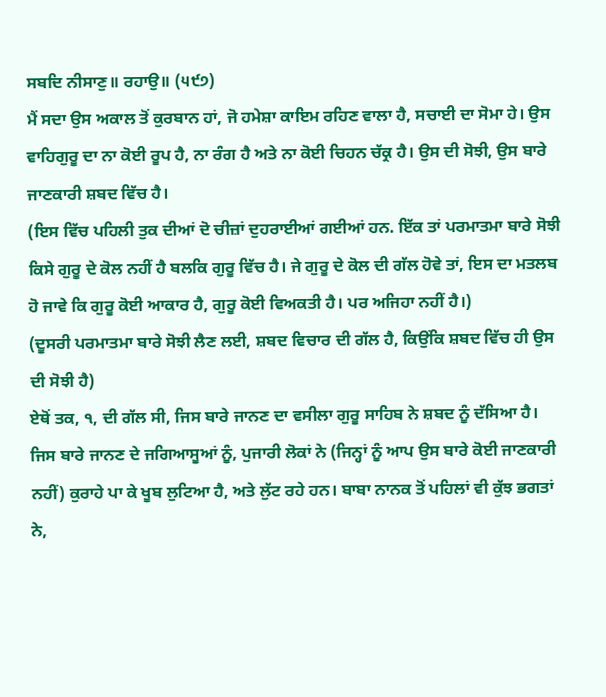ਸਬਦਿ ਨੀਸਾਣੁ॥ ਰਹਾਉ॥ (੫੯੭)
ਮੈਂ ਸਦਾ ਉਸ ਅਕਾਲ ਤੋਂ ਕੁਰਬਾਨ ਹਾਂ, ਜੋ ਹਮੇਸ਼ਾ ਕਾਇਮ ਰਹਿਣ ਵਾਲਾ ਹੈ, ਸਚਾਈ ਦਾ ਸੋਮਾ ਹੇ। ਉਸ ਵਾਹਿਗੁਰੂ ਦਾ ਨਾ ਕੋਈ ਰੂਪ ਹੈ, ਨਾ ਰੰਗ ਹੈ ਅਤੇ ਨਾ ਕੋਈ ਚਿਹਨ ਚੱਕ੍ਰ ਹੈ। ਉਸ ਦੀ ਸੋਝੀ, ਉਸ ਬਾਰੇ ਜਾਣਕਾਰੀ ਸ਼ਬਦ ਵਿੱਚ ਹੈ।
(ਇਸ ਵਿੱਚ ਪਹਿਲੀ ਤੁਕ ਦੀਆਂ ਦੋ ਚੀਜ਼ਾਂ ਦੁਹਰਾਈਆਂ ਗਈਆਂ ਹਨ. ਇੱਕ ਤਾਂ ਪਰਮਾਤਮਾ ਬਾਰੇ ਸੋਝੀ ਕਿਸੇ ਗੁਰੂ ਦੇ ਕੋਲ ਨਹੀਂ ਹੈ ਬਲਕਿ ਗੁਰੂ ਵਿੱਚ ਹੈ। ਜੇ ਗੁਰੂ ਦੇ ਕੋਲ ਦੀ ਗੱਲ ਹੋਵੇ ਤਾਂ, ਇਸ ਦਾ ਮਤਲਬ ਹੋ ਜਾਵੇ ਕਿ ਗੁਰੂ ਕੋਈ ਆਕਾਰ ਹੈ, ਗੁਰੂ ਕੋਈ ਵਿਅਕਤੀ ਹੈ। ਪਰ ਅਜਿਹਾ ਨਹੀਂ ਹੈ।)
(ਦੂਸਰੀ ਪਰਮਾਤਮਾ ਬਾਰੇ ਸੋਝੀ ਲੈਣ ਲਈ, ਸ਼ਬਦ ਵਿਚਾਰ ਦੀ ਗੱਲ ਹੈ, ਕਿਉਂਕਿ ਸ਼ਬਦ ਵਿੱਚ ਹੀ ਉਸ ਦੀ ਸੋਝੀ ਹੈ)
ਏਥੋਂ ਤਕ, ੧, ਦੀ ਗੱਲ ਸੀ, ਜਿਸ ਬਾਰੇ ਜਾਨਣ ਦਾ ਵਸੀਲਾ ਗੁਰੂ ਸਾਹਿਬ ਨੇ ਸ਼ਬਦ ਨੂੰ ਦੱਸਿਆ ਹੈ। ਜਿਸ ਬਾਰੇ ਜਾਨਣ ਦੇ ਜਗਿਆਸੂਆਂ ਨੂੰ, ਪੁਜਾਰੀ ਲੋਕਾਂ ਨੇ (ਜਿਨ੍ਹਾਂ ਨੂੰ ਆਪ ਉਸ ਬਾਰੇ ਕੋਈ ਜਾਣਕਾਰੀ ਨਹੀਂ) ਕੁਰਾਹੇ ਪਾ ਕੇ ਖੂਬ ਲੁਟਿਆ ਹੈ, ਅਤੇ ਲੁੱਟ ਰਹੇ ਹਨ। ਬਾਬਾ ਨਾਨਕ ਤੋਂ ਪਹਿਲਾਂ ਵੀ ਕੁੱਝ ਭਗਤਾਂ ਨੇ,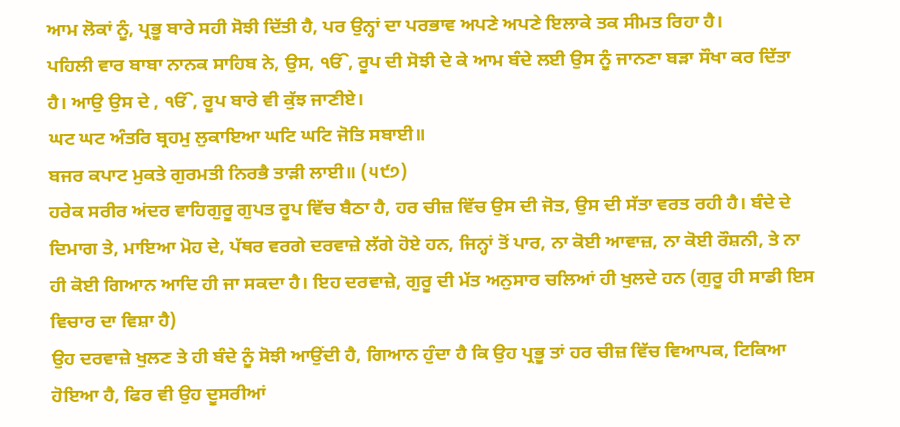ਆਮ ਲੋਕਾਂ ਨੂੰ, ਪ੍ਰਭੂ ਬਾਰੇ ਸਹੀ ਸੋਝੀ ਦਿੱਤੀ ਹੈ, ਪਰ ਉਨ੍ਹਾਂ ਦਾ ਪਰਭਾਵ ਅਪਣੇ ਅਪਣੇ ਇਲਾਕੇ ਤਕ ਸੀਮਤ ਰਿਹਾ ਹੈ।
ਪਹਿਲੀ ਵਾਰ ਬਾਬਾ ਨਾਨਕ ਸਾਹਿਬ ਨੇ, ਉਸ, ੴ, ਰੂਪ ਦੀ ਸੋਝੀ ਦੇ ਕੇ ਆਮ ਬੰਦੇ ਲਈ ਉਸ ਨੂੰ ਜਾਨਣਾ ਬੜਾ ਸੌਖਾ ਕਰ ਦਿੱਤਾ ਹੈ। ਆਉ ਉਸ ਦੇ , ੴ, ਰੂਪ ਬਾਰੇ ਵੀ ਕੁੱਝ ਜਾਣੀਏ।
ਘਟ ਘਟ ਅੰਤਰਿ ਬ੍ਰਹਮੁ ਲੁਕਾਇਆ ਘਟਿ ਘਟਿ ਜੋਤਿ ਸਬਾਈ॥
ਬਜਰ ਕਪਾਟ ਮੁਕਤੇ ਗੁਰਮਤੀ ਨਿਰਭੈ ਤਾੜੀ ਲਾਈ॥ (੫੯੭)
ਹਰੇਕ ਸਰੀਰ ਅਂਦਰ ਵਾਹਿਗੁਰੂ ਗੁਪਤ ਰੂਪ ਵਿੱਚ ਬੈਠਾ ਹੈ, ਹਰ ਚੀਜ਼ ਵਿੱਚ ਉਸ ਦੀ ਜੋਤ, ਉਸ ਦੀ ਸੱਤਾ ਵਰਤ ਰਹੀ ਹੈ। ਬੰਦੇ ਦੇ ਦਿਮਾਗ ਤੇ, ਮਾਇਆ ਮੋਹ ਦੇ, ਪੱਥਰ ਵਰਗੇ ਦਰਵਾਜ਼ੇ ਲੱਗੇ ਹੋਏ ਹਨ, ਜਿਨ੍ਹਾਂ ਤੋਂ ਪਾਰ, ਨਾ ਕੋਈ ਆਵਾਜ਼, ਨਾ ਕੋਈ ਰੌਸ਼ਨੀ, ਤੇ ਨਾ ਹੀ ਕੋਈ ਗਿਆਨ ਆਦਿ ਹੀ ਜਾ ਸਕਦਾ ਹੈ। ਇਹ ਦਰਵਾਜ਼ੇ, ਗੁਰੂ ਦੀ ਮੱਤ ਅਨੁਸਾਰ ਚਲਿਆਂ ਹੀ ਖੁਲਦੇ ਹਨ (ਗੁਰੂ ਹੀ ਸਾਡੀ ਇਸ ਵਿਚਾਰ ਦਾ ਵਿਸ਼ਾ ਹੈ)
ਉਹ ਦਰਵਾਜ਼ੇ ਖੁਲਣ ਤੇ ਹੀ ਬੰਦੇ ਨੂੰ ਸੋਝੀ ਆਉਂਦੀ ਹੈ, ਗਿਆਨ ਹੁੰਦਾ ਹੈ ਕਿ ਉਹ ਪ੍ਰਭੂ ਤਾਂ ਹਰ ਚੀਜ਼ ਵਿੱਚ ਵਿਆਪਕ, ਟਿਕਿਆ ਹੋਇਆ ਹੈ, ਫਿਰ ਵੀ ਉਹ ਦੂਸਰੀਆਂ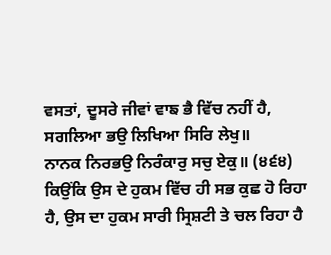ਵਸਤਾਂ, ਦੂਸਰੇ ਜੀਵਾਂ ਵਾਙ ਭੈ ਵਿੱਚ ਨਹੀਂ ਹੈ,
ਸਗਲਿਆ ਭਉ ਲਿਖਿਆ ਸਿਰਿ ਲੇਖੁ॥
ਨਾਨਕ ਨਿਰਭਉ ਨਿਰੰਕਾਰੁ ਸਚੁ ਏਕੁ॥ (੪੬੪)
ਕਿਉਂਕਿ ਉਸ ਦੇ ਹੁਕਮ ਵਿੱਚ ਹੀ ਸਭ ਕੁਛ ਹੋ ਰਿਹਾ ਹੈ, ਉਸ ਦਾ ਹੁਕਮ ਸਾਰੀ ਸ੍ਰਿਸ਼ਟੀ ਤੇ ਚਲ ਰਿਹਾ ਹੈ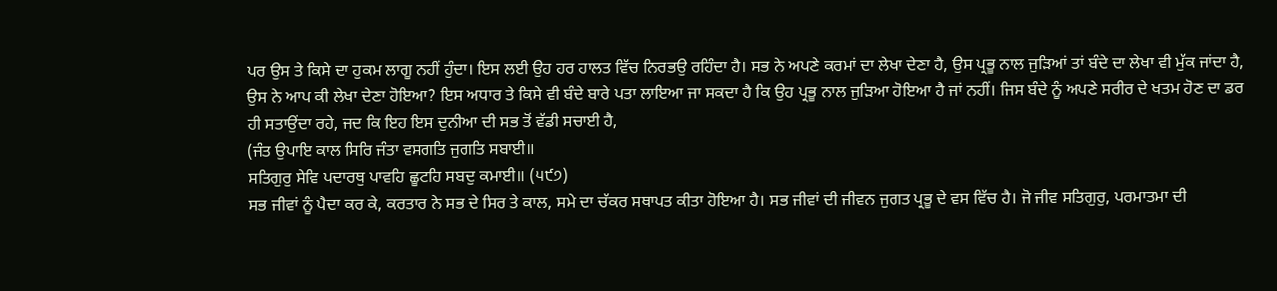ਪਰ ਉਸ ਤੇ ਕਿਸੇ ਦਾ ਹੁਕਮ ਲਾਗੂ ਨਹੀਂ ਹੁੰਦਾ। ਇਸ ਲਈ ਉਹ ਹਰ ਹਾਲਤ ਵਿੱਚ ਨਿਰਭਉ ਰਹਿੰਦਾ ਹੈ। ਸਭ ਨੇ ਅਪਣੇ ਕਰਮਾਂ ਦਾ ਲੇਖਾ ਦੇਣਾ ਹੈ, ਉਸ ਪ੍ਰਭੂ ਨਾਲ ਜੁੜਿਆਂ ਤਾਂ ਬੰਦੇ ਦਾ ਲੇਖਾ ਵੀ ਮੁੱਕ ਜਾਂਦਾ ਹੈ, ਉਸ ਨੇ ਆਪ ਕੀ ਲੇਖਾ ਦੇਣਾ ਹੋਇਆ? ਇਸ ਅਧਾਰ ਤੇ ਕਿਸੇ ਵੀ ਬੰਦੇ ਬਾਰੇ ਪਤਾ ਲਾਇਆ ਜਾ ਸਕਦਾ ਹੈ ਕਿ ਉਹ ਪ੍ਰਭੂ ਨਾਲ ਜੁੜਿਆ ਹੋਇਆ ਹੈ ਜਾਂ ਨਹੀਂ। ਜਿਸ ਬੰਦੇ ਨੂੰ ਅਪਣੇ ਸਰੀਰ ਦੇ ਖਤਮ ਹੋਣ ਦਾ ਡਰ ਹੀ ਸਤਾਉਂਦਾ ਰਹੇ, ਜਦ ਕਿ ਇਹ ਇਸ ਦੁਨੀਆ ਦੀ ਸਭ ਤੋਂ ਵੱਡੀ ਸਚਾਈ ਹੈ,
(ਜੰਤ ਉਪਾਇ ਕਾਲ ਸਿਰਿ ਜੰਤਾ ਵਸਗਤਿ ਜੁਗਤਿ ਸਬਾਈ॥
ਸਤਿਗੁਰੁ ਸੇਵਿ ਪਦਾਰਥੁ ਪਾਵਹਿ ਛੂਟਹਿ ਸਬਦੁ ਕਮਾਈ॥ (੫੯੭)
ਸਭ ਜੀਵਾਂ ਨੂੰ ਪੈਦਾ ਕਰ ਕੇ, ਕਰਤਾਰ ਨੇ ਸਭ ਦੇ ਸਿਰ ਤੇ ਕਾਲ, ਸਮੇ ਦਾ ਚੱਕਰ ਸਥਾਪਤ ਕੀਤਾ ਹੋਇਆ ਹੈ। ਸਭ ਜੀਵਾਂ ਦੀ ਜੀਵਨ ਜੁਗਤ ਪ੍ਰਭੂ ਦੇ ਵਸ ਵਿੱਚ ਹੈ। ਜੋ ਜੀਵ ਸਤਿਗੁਰੁ, ਪਰਮਾਤਮਾ ਦੀ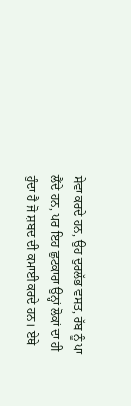ਸੇਵਾ ਕਰਦੇ ਹਨ, ਉਹ ਦੁਰਲੱਭ ਵਸਤ, ਰੱਬ ਨੂੰ ਪਾ ਲੈਂਦੇ ਹਨ, ਪਰ ਇਹ ਛੁਟਕਾਰਾ ਉਨ੍ਹਾਂ ਲੋਕਾਂ ਦਾ ਹੀ ਹੁੰਦਾ ਹੈ ਜੋ ਸ਼ਬਦ ਦੀ ਕਮਾਈ ਕਰਦੇ ਹਨ। ਏਥੇ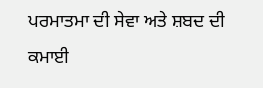ਪਰਮਾਤਮਾ ਦੀ ਸੇਵਾ ਅਤੇ ਸ਼ਬਦ ਦੀ ਕਮਾਈ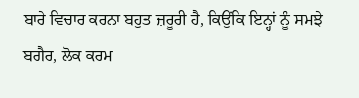ਬਾਰੇ ਵਿਚਾਰ ਕਰਨਾ ਬਹੁਤ ਜ਼ਰੂਰੀ ਹੈ, ਕਿਉਂਕਿ ਇਨ੍ਹਾਂ ਨੂੰ ਸਮਝੇ ਬਗੈਰ, ਲੋਕ ਕਰਮ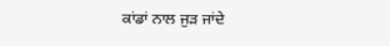ਕਾਂਡਾਂ ਨਾਲ ਜੁੜ ਜਾਂਦੇ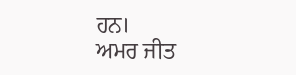ਹਨ।
ਅਮਰ ਜੀਤ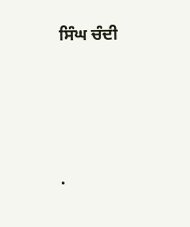ਸਿੰਘ ਚੰਦੀ




.